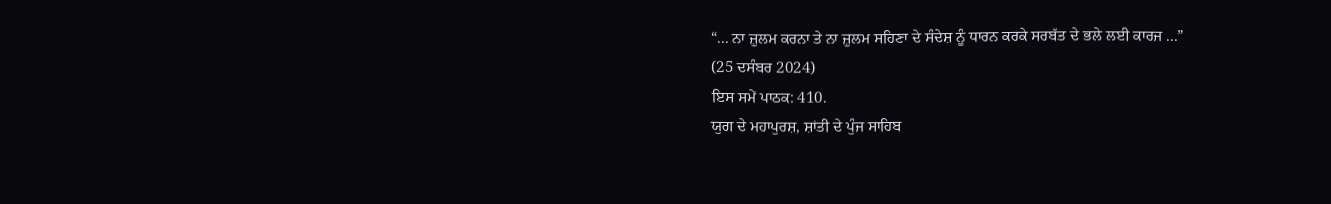“... ਨਾ ਜ਼ੁਲਮ ਕਰਨਾ ਤੇ ਨਾ ਜ਼ੁਲਮ ਸਹਿਣਾ ਦੇ ਸੰਦੇਸ਼ ਨੂੰ ਧਾਰਨ ਕਰਕੇ ਸਰਬੱਤ ਦੇ ਭਲੇ ਲਈ ਕਾਰਜ ...”
(25 ਦਸੰਬਰ 2024)
ਇਸ ਸਮੇਂ ਪਾਠਕ: 410.
ਯੁਗ ਦੇ ਮਹਾਪੁਰਸ਼, ਸ਼ਾਂਤੀ ਦੇ ਪੁੰਜ ਸਾਹਿਬ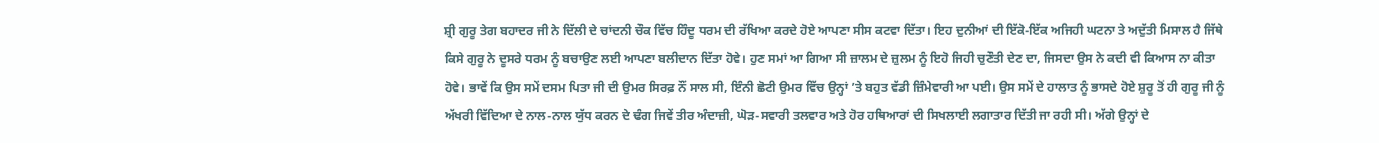ਸ਼੍ਰੀ ਗੁਰੂ ਤੇਗ ਬਹਾਦਰ ਜੀ ਨੇ ਦਿੱਲੀ ਦੇ ਚਾਂਦਨੀ ਚੌਕ ਵਿੱਚ ਹਿੰਦੂ ਧਰਮ ਦੀ ਰੱਖਿਆ ਕਰਦੇ ਹੋਏ ਆਪਣਾ ਸੀਸ ਕਟਵਾ ਦਿੱਤਾ। ਇਹ ਦੁਨੀਆਂ ਦੀ ਇੱਕੋ-ਇੱਕ ਅਜਿਹੀ ਘਟਨਾ ਤੇ ਅਦੁੱਤੀ ਮਿਸਾਲ ਹੈ ਜਿੱਥੇ ਕਿਸੇ ਗੁਰੂ ਨੇ ਦੂਸਰੇ ਧਰਮ ਨੂੰ ਬਚਾਉਣ ਲਈ ਆਪਣਾ ਬਲੀਦਾਨ ਦਿੱਤਾ ਹੋਵੇ। ਹੁਣ ਸਮਾਂ ਆ ਗਿਆ ਸੀ ਜ਼ਾਲਮ ਦੇ ਜ਼ੁਲਮ ਨੂੰ ਇਹੋ ਜਿਹੀ ਚੁਣੌਤੀ ਦੇਣ ਦਾ, ਜਿਸਦਾ ਉਸ ਨੇ ਕਦੀ ਵੀ ਕਿਆਸ ਨਾ ਕੀਤਾ ਹੋਵੇ। ਭਾਵੇਂ ਕਿ ਉਸ ਸਮੇਂ ਦਸਮ ਪਿਤਾ ਜੀ ਦੀ ਉਮਰ ਸਿਰਫ਼ ਨੌਂ ਸਾਲ ਸੀ, ਇੰਨੀ ਛੋਟੀ ਉਮਰ ਵਿੱਚ ਉਨ੍ਹਾਂ ’ਤੇ ਬਹੁਤ ਵੱਡੀ ਜ਼ਿੰਮੇਵਾਰੀ ਆ ਪਈ। ਉਸ ਸਮੇਂ ਦੇ ਹਾਲਾਤ ਨੂੰ ਭਾਸਦੇ ਹੋਏ ਸ਼ੁਰੂ ਤੋਂ ਹੀ ਗੁਰੂ ਜੀ ਨੂੰ ਅੱਖਰੀ ਵਿੱਦਿਆ ਦੇ ਨਾਲ-ਨਾਲ ਯੁੱਧ ਕਰਨ ਦੇ ਢੰਗ ਜਿਵੇਂ ਤੀਰ ਅੰਦਾਜ਼ੀ, ਘੋੜ-ਸਵਾਰੀ ਤਲਵਾਰ ਅਤੇ ਹੋਰ ਹਥਿਆਰਾਂ ਦੀ ਸਿਖਲਾਈ ਲਗਾਤਾਰ ਦਿੱਤੀ ਜਾ ਰਹੀ ਸੀ। ਅੱਗੇ ਉਨ੍ਹਾਂ ਦੇ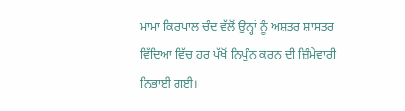ਮਾਮਾ ਕਿਰਪਾਲ ਚੰਦ ਵੱਲੋਂ ਉਨ੍ਹਾਂ ਨੂੰ ਅਸ਼ਤਰ ਸ਼ਾਸਤਰ ਵਿੱਦਿਆ ਵਿੱਚ ਹਰ ਪੱਖੋਂ ਨਿਪੁੰਨ ਕਰਨ ਦੀ ਜ਼ਿੰਮੇਵਾਰੀ ਨਿਭਾਈ ਗਈ।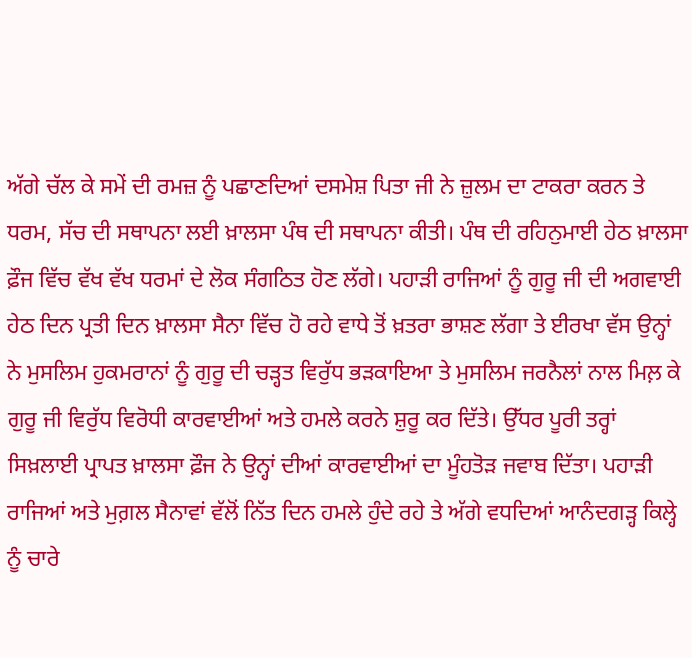ਅੱਗੇ ਚੱਲ ਕੇ ਸਮੇਂ ਦੀ ਰਮਜ਼ ਨੂੰ ਪਛਾਣਦਿਆਂ ਦਸਮੇਸ਼ ਪਿਤਾ ਜੀ ਨੇ ਜ਼ੁਲਮ ਦਾ ਟਾਕਰਾ ਕਰਨ ਤੇ ਧਰਮ, ਸੱਚ ਦੀ ਸਥਾਪਨਾ ਲਈ ਖ਼ਾਲਸਾ ਪੰਥ ਦੀ ਸਥਾਪਨਾ ਕੀਤੀ। ਪੰਥ ਦੀ ਰਹਿਨੁਮਾਈ ਹੇਠ ਖ਼ਾਲਸਾ ਫ਼ੌਜ ਵਿੱਚ ਵੱਖ ਵੱਖ ਧਰਮਾਂ ਦੇ ਲੋਕ ਸੰਗਠਿਤ ਹੋਣ ਲੱਗੇ। ਪਹਾੜੀ ਰਾਜਿਆਂ ਨੂੰ ਗੁਰੂ ਜੀ ਦੀ ਅਗਵਾਈ ਹੇਠ ਦਿਨ ਪ੍ਰਤੀ ਦਿਨ ਖ਼ਾਲਸਾ ਸੈਨਾ ਵਿੱਚ ਹੋ ਰਹੇ ਵਾਧੇ ਤੋਂ ਖ਼ਤਰਾ ਭਾਸ਼ਣ ਲੱਗਾ ਤੇ ਈਰਖਾ ਵੱਸ ਉਨ੍ਹਾਂ ਨੇ ਮੁਸਲਿਮ ਹੁਕਮਰਾਨਾਂ ਨੂੰ ਗੁਰੂ ਦੀ ਚੜ੍ਹਤ ਵਿਰੁੱਧ ਭੜਕਾਇਆ ਤੇ ਮੁਸਲਿਮ ਜਰਨੈਲਾਂ ਨਾਲ ਮਿਲ਼ ਕੇ ਗੁਰੂ ਜੀ ਵਿਰੁੱਧ ਵਿਰੋਧੀ ਕਾਰਵਾਈਆਂ ਅਤੇ ਹਮਲੇ ਕਰਨੇ ਸ਼ੁਰੂ ਕਰ ਦਿੱਤੇ। ਉੱਧਰ ਪੂਰੀ ਤਰ੍ਹਾਂ ਸਿਖ਼ਲਾਈ ਪ੍ਰਾਪਤ ਖ਼ਾਲਸਾ ਫ਼ੌਜ ਨੇ ਉਨ੍ਹਾਂ ਦੀਆਂ ਕਾਰਵਾਈਆਂ ਦਾ ਮੂੰਹਤੋੜ ਜਵਾਬ ਦਿੱਤਾ। ਪਹਾੜੀ ਰਾਜਿਆਂ ਅਤੇ ਮੁਗ਼ਲ ਸੈਨਾਵਾਂ ਵੱਲੋਂ ਨਿੱਤ ਦਿਨ ਹਮਲੇ ਹੁੰਦੇ ਰਹੇ ਤੇ ਅੱਗੇ ਵਧਦਿਆਂ ਆਨੰਦਗੜ੍ਹ ਕਿਲ੍ਹੇ ਨੂੰ ਚਾਰੇ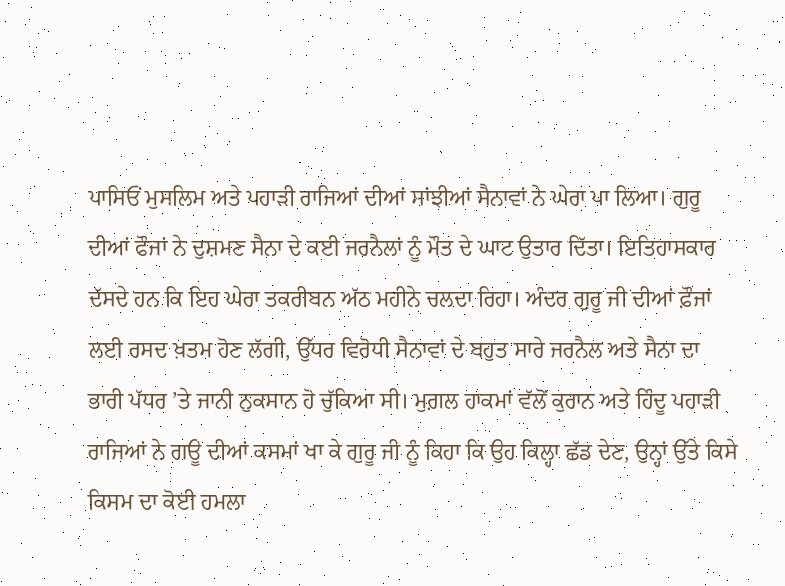ਪਾਸਿਓਂ ਮੁਸਲਿਮ ਅਤੇ ਪਹਾੜੀ ਰਾਜਿਆਂ ਦੀਆਂ ਸਾਂਝੀਆਂ ਸੈਨਾਵਾਂ ਨੇ ਘੇਰਾ ਪਾ ਲਿਆ। ਗੁਰੂ ਦੀਆਂ ਫੌਜਾਂ ਨੇ ਦੁਸ਼ਮਣ ਸੈਨਾ ਦੇ ਕਈ ਜਰਨੈਲਾਂ ਨੂੰ ਮੌਤ ਦੇ ਘਾਟ ਉਤਾਰ ਦਿੱਤਾ। ਇਤਿਹਾਸਕਾਰ ਦੱਸਦੇ ਹਨ ਕਿ ਇਹ ਘੇਰਾ ਤਕਰੀਬਨ ਅੱਠ ਮਹੀਨੇ ਚਲਦਾ ਰਿਹਾ। ਅੰਦਰ ਗੁਰੂ ਜੀ ਦੀਆਂ ਫ਼ੌਜਾਂ ਲਈ ਰਸਦ ਖ਼ਤਮ ਹੋਣ ਲੱਗੀ, ਉੱਧਰ ਵਿਰੋਧੀ ਸੈਨਾਵਾਂ ਦੇ ਬਹੁਤ ਸਾਰੇ ਜਰਨੈਲ ਅਤੇ ਸੈਨਾ ਦਾ ਭਾਰੀ ਪੱਧਰ ’ਤੇ ਜਾਨੀ ਨੁਕਸਾਨ ਹੋ ਚੁੱਕਿਆ ਸੀ। ਮੁਗ਼ਲ ਹਾਕਮਾਂ ਵੱਲੋਂ ਕੁਰਾਨ ਅਤੇ ਹਿੰਦੂ ਪਹਾੜੀ ਰਾਜਿਆਂ ਨੇ ਗਊ ਦੀਆਂ ਕਸਮਾਂ ਖਾ ਕੇ ਗੁਰੂ ਜੀ ਨੂੰ ਕਿਹਾ ਕਿ ਉਹ ਕਿਲ੍ਹਾ ਛੱਡ ਦੇਣ, ਉਨ੍ਹਾਂ ਉੱਤੇ ਕਿਸੇ ਕਿਸਮ ਦਾ ਕੋਈ ਹਮਲਾ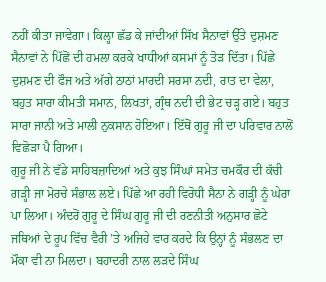ਨਹੀਂ ਕੀਤਾ ਜਾਵੇਗਾ। ਕਿਲ੍ਹਾ ਛੱਡ ਕੇ ਜਾਂਦੀਆਂ ਸਿੱਖ ਸੈਨਾਵਾਂ ਉੱਤੇ ਦੁਸ਼ਮਣ ਸੈਨਾਵਾਂ ਨੇ ਪਿੱਛੋਂ ਦੀ ਹਮਲਾ ਕਰਕੇ ਖਾਧੀਆਂ ਕਸਮਾਂ ਨੂੰ ਤੋੜ ਦਿੱਤਾ। ਪਿੱਛੇ ਦੁਸ਼ਮਣ ਦੀ ਫੌਜ ਅਤੇ ਅੱਗੇ ਠਾਠਾਂ ਮਾਰਦੀ ਸਰਸਾ ਨਦੀ, ਰਾਤ ਦਾ ਵੇਲਾ, ਬਹੁਤ ਸਾਰਾ ਕੀਮਤੀ ਸਮਾਨ, ਲਿਖਤਾਂ, ਗ੍ਰੰਥ ਨਦੀ ਦੀ ਭੇਟ ਚੜ੍ਹ ਗਏ। ਬਹੁਤ ਸਾਰਾ ਜਾਨੀ ਅਤੇ ਮਾਲੀ ਨੁਕਸਾਨ ਹੋਇਆ। ਇੱਥੋਂ ਗੁਰੂ ਜੀ ਦਾ ਪਰਿਵਾਰ ਨਾਲੋਂ ਵਿਛੋੜਾ ਪੈ ਗਿਆ।
ਗੁਰੂ ਜੀ ਨੇ ਵੱਡੇ ਸਾਹਿਬਜ਼ਾਦਿਆਂ ਅਤੇ ਕੁਝ ਸਿੰਘਾਂ ਸਮੇਤ ਚਮਕੌਰ ਦੀ ਕੱਚੀ ਗੜ੍ਹੀ ਜਾ ਮੋਰਚੇ ਸੰਭਾਲ ਲਏ। ਪਿੱਛੇ ਆ ਰਹੀ ਵਿਰੋਧੀ ਸੈਨਾ ਨੇ ਗੜ੍ਹੀ ਨੂੰ ਘੇਰਾ ਪਾ ਲਿਆ। ਅੰਦਰੋਂ ਗੁਰੂ ਦੇ ਸਿੰਘ ਗੁਰੂ ਜੀ ਦੀ ਰਣਨੀਤੀ ਅਨੁਸਾਰ ਛੋਟੇ ਜਥਿਆਂ ਦੇ ਰੂਪ ਵਿੱਚ ਵੈਰੀ ’ਤੇ ਅਜਿਹੇ ਵਾਰ ਕਰਦੇ ਕਿ ਉਨ੍ਹਾਂ ਨੂੰ ਸੰਭਲਣ ਦਾ ਮੌਕਾ ਵੀ ਨਾ ਮਿਲਦਾ। ਬਹਾਦਰੀ ਨਾਲ ਲੜਦੇ ਸਿੰਘ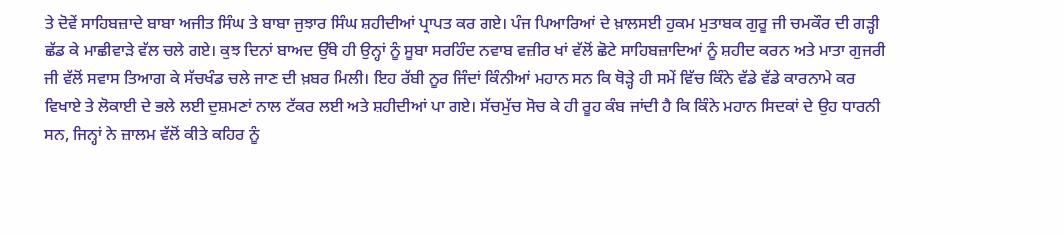ਤੇ ਦੋਵੇਂ ਸਾਹਿਬਜ਼ਾਦੇ ਬਾਬਾ ਅਜੀਤ ਸਿੰਘ ਤੇ ਬਾਬਾ ਜੁਝਾਰ ਸਿੰਘ ਸ਼ਹੀਦੀਆਂ ਪ੍ਰਾਪਤ ਕਰ ਗਏ। ਪੰਜ ਪਿਆਰਿਆਂ ਦੇ ਖ਼ਾਲਸਈ ਹੁਕਮ ਮੁਤਾਬਕ ਗੁਰੂ ਜੀ ਚਮਕੌਰ ਦੀ ਗੜ੍ਹੀ ਛੱਡ ਕੇ ਮਾਛੀਵਾੜੇ ਵੱਲ ਚਲੇ ਗਏ। ਕੁਝ ਦਿਨਾਂ ਬਾਅਦ ਉੱਥੇ ਹੀ ਉਨ੍ਹਾਂ ਨੂੰ ਸੂਬਾ ਸਰਹਿੰਦ ਨਵਾਬ ਵਜ਼ੀਰ ਖਾਂ ਵੱਲੋਂ ਛੋਟੇ ਸਾਹਿਬਜ਼ਾਦਿਆਂ ਨੂੰ ਸ਼ਹੀਦ ਕਰਨ ਅਤੇ ਮਾਤਾ ਗੁਜਰੀ ਜੀ ਵੱਲੋਂ ਸਵਾਸ ਤਿਆਗ ਕੇ ਸੱਚਖੰਡ ਚਲੇ ਜਾਣ ਦੀ ਖ਼ਬਰ ਮਿਲੀ। ਇਹ ਰੱਬੀ ਨੂਰ ਜਿੰਦਾਂ ਕਿੰਨੀਆਂ ਮਹਾਨ ਸਨ ਕਿ ਥੋੜ੍ਹੇ ਹੀ ਸਮੇਂ ਵਿੱਚ ਕਿੰਨੇ ਵੱਡੇ ਵੱਡੇ ਕਾਰਨਾਮੇ ਕਰ ਵਿਖਾਏ ਤੇ ਲੋਕਾਈ ਦੇ ਭਲੇ ਲਈ ਦੁਸ਼ਮਣਾਂ ਨਾਲ ਟੱਕਰ ਲਈ ਅਤੇ ਸ਼ਹੀਦੀਆਂ ਪਾ ਗਏ। ਸੱਚਮੁੱਚ ਸੋਚ ਕੇ ਹੀ ਰੂਹ ਕੰਬ ਜਾਂਦੀ ਹੈ ਕਿ ਕਿੰਨੇ ਮਹਾਨ ਸਿਦਕਾਂ ਦੇ ਉਹ ਧਾਰਨੀ ਸਨ, ਜਿਨ੍ਹਾਂ ਨੇ ਜ਼ਾਲਮ ਵੱਲੋਂ ਕੀਤੇ ਕਹਿਰ ਨੂੰ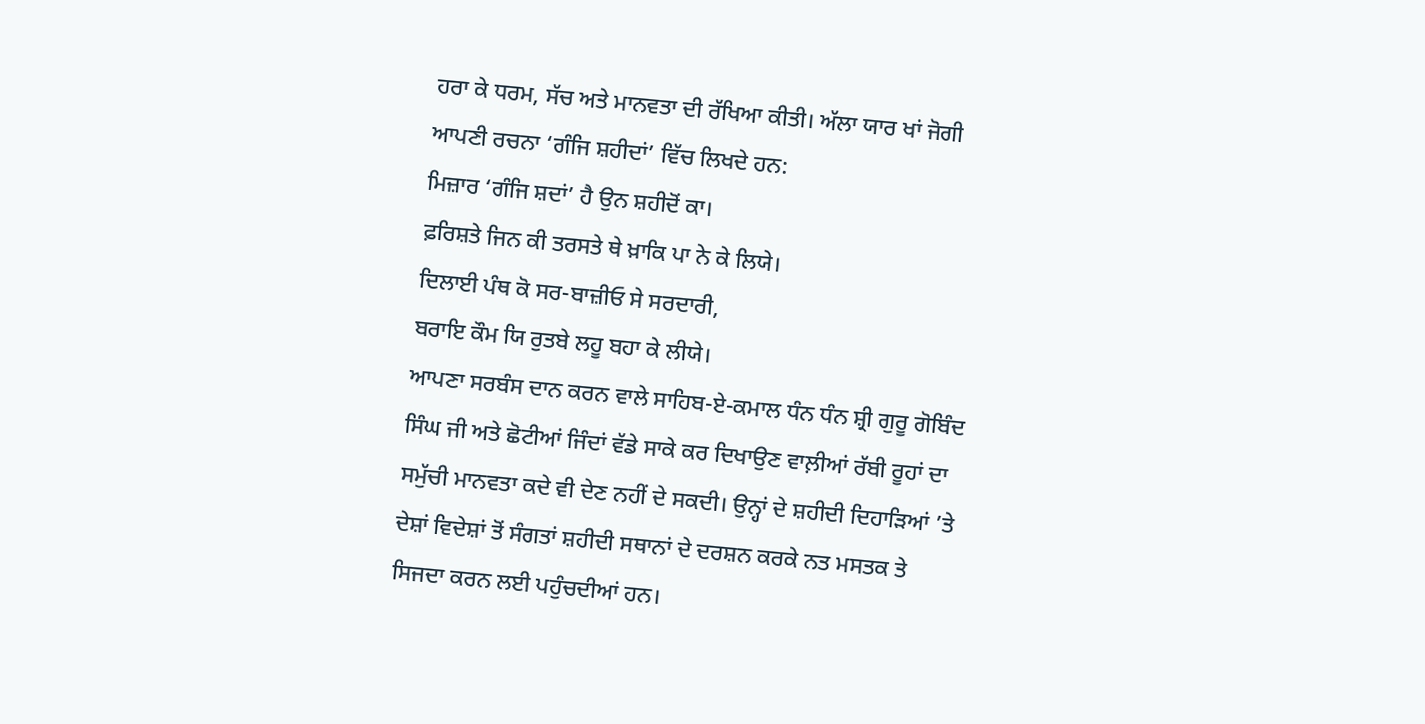ਹਰਾ ਕੇ ਧਰਮ, ਸੱਚ ਅਤੇ ਮਾਨਵਤਾ ਦੀ ਰੱਖਿਆ ਕੀਤੀ। ਅੱਲਾ ਯਾਰ ਖਾਂ ਜੋਗੀ ਆਪਣੀ ਰਚਨਾ ‘ਗੰਜਿ ਸ਼ਹੀਦਾਂ’ ਵਿੱਚ ਲਿਖਦੇ ਹਨ:
ਮਿਜ਼ਾਰ ‘ਗੰਜਿ ਸ਼ਦਾਂ’ ਹੈ ਉਨ ਸ਼ਹੀਦੋਂ ਕਾ।
ਫ਼ਰਿਸ਼ਤੇ ਜਿਨ ਕੀ ਤਰਸਤੇ ਥੇ ਖ਼ਾਕਿ ਪਾ ਨੇ ਕੇ ਲਿਯੇ।
ਦਿਲਾਈ ਪੰਥ ਕੋ ਸਰ-ਬਾਜ਼ੀਓ ਸੇ ਸਰਦਾਰੀ,
ਬਰਾਇ ਕੌਮ ਯਿ ਰੁਤਬੇ ਲਹੂ ਬਹਾ ਕੇ ਲੀਯੇ।
ਆਪਣਾ ਸਰਬੰਸ ਦਾਨ ਕਰਨ ਵਾਲੇ ਸਾਹਿਬ-ਏ-ਕਮਾਲ ਧੰਨ ਧੰਨ ਸ਼੍ਰੀ ਗੁਰੂ ਗੋਬਿੰਦ ਸਿੰਘ ਜੀ ਅਤੇ ਛੋਟੀਆਂ ਜਿੰਦਾਂ ਵੱਡੇ ਸਾਕੇ ਕਰ ਦਿਖਾਉਣ ਵਾਲ਼ੀਆਂ ਰੱਬੀ ਰੂਹਾਂ ਦਾ ਸਮੁੱਚੀ ਮਾਨਵਤਾ ਕਦੇ ਵੀ ਦੇਣ ਨਹੀਂ ਦੇ ਸਕਦੀ। ਉਨ੍ਹਾਂ ਦੇ ਸ਼ਹੀਦੀ ਦਿਹਾੜਿਆਂ ’ਤੇ ਦੇਸ਼ਾਂ ਵਿਦੇਸ਼ਾਂ ਤੋਂ ਸੰਗਤਾਂ ਸ਼ਹੀਦੀ ਸਥਾਨਾਂ ਦੇ ਦਰਸ਼ਨ ਕਰਕੇ ਨਤ ਮਸਤਕ ਤੇ ਸਿਜਦਾ ਕਰਨ ਲਈ ਪਹੁੰਚਦੀਆਂ ਹਨ।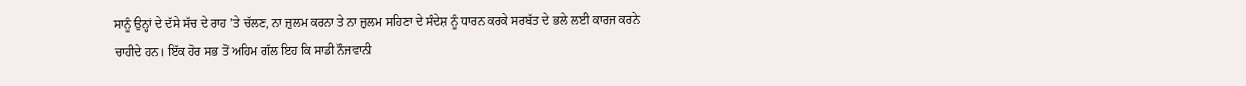ਸਾਨੂੰ ਉਨ੍ਹਾਂ ਦੇ ਦੱਸੇ ਸੱਚ ਦੇ ਰਾਹ ’ਤੇ ਚੱਲਣ, ਨਾ ਜ਼ੁਲਮ ਕਰਨਾ ਤੇ ਨਾ ਜ਼ੁਲਮ ਸਹਿਣਾ ਦੇ ਸੰਦੇਸ਼ ਨੂੰ ਧਾਰਨ ਕਰਕੇ ਸਰਬੱਤ ਦੇ ਭਲੇ ਲਈ ਕਾਰਜ ਕਰਨੇ ਚਾਹੀਦੇ ਹਨ। ਇੱਕ ਹੋਰ ਸਭ ਤੋਂ ਅਹਿਮ ਗੱਲ ਇਹ ਕਿ ਸਾਡੀ ਨੌਜਵਾਨੀ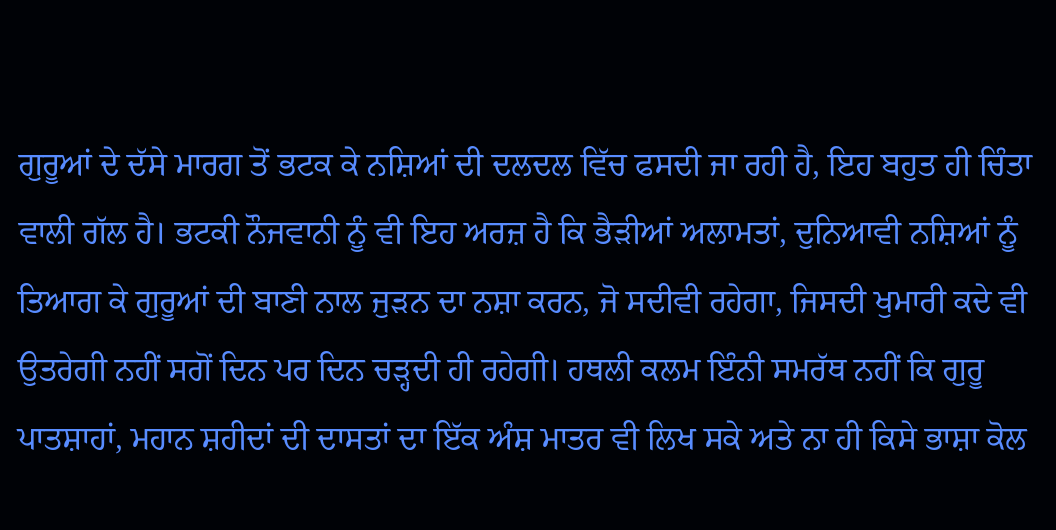ਗੁਰੂਆਂ ਦੇ ਦੱਸੇ ਮਾਰਗ ਤੋਂ ਭਟਕ ਕੇ ਨਸ਼ਿਆਂ ਦੀ ਦਲਦਲ ਵਿੱਚ ਫਸਦੀ ਜਾ ਰਹੀ ਹੈ, ਇਹ ਬਹੁਤ ਹੀ ਚਿੰਤਾ ਵਾਲੀ ਗੱਲ ਹੈ। ਭਟਕੀ ਨੌਜਵਾਨੀ ਨੂੰ ਵੀ ਇਹ ਅਰਜ਼ ਹੈ ਕਿ ਭੈੜੀਆਂ ਅਲਾਮਤਾਂ, ਦੁਨਿਆਵੀ ਨਸ਼ਿਆਂ ਨੂੰ ਤਿਆਗ ਕੇ ਗੁਰੂਆਂ ਦੀ ਬਾਣੀ ਨਾਲ ਜੁੜਨ ਦਾ ਨਸ਼ਾ ਕਰਨ, ਜੋ ਸਦੀਵੀ ਰਹੇਗਾ, ਜਿਸਦੀ ਖੁਮਾਰੀ ਕਦੇ ਵੀ ਉਤਰੇਗੀ ਨਹੀਂ ਸਗੋਂ ਦਿਨ ਪਰ ਦਿਨ ਚੜ੍ਹਦੀ ਹੀ ਰਹੇਗੀ। ਹਥਲੀ ਕਲਮ ਇੰਨੀ ਸਮਰੱਥ ਨਹੀਂ ਕਿ ਗੁਰੂ ਪਾਤਸ਼ਾਹਾਂ, ਮਹਾਨ ਸ਼ਹੀਦਾਂ ਦੀ ਦਾਸਤਾਂ ਦਾ ਇੱਕ ਅੰਸ਼ ਮਾਤਰ ਵੀ ਲਿਖ ਸਕੇ ਅਤੇ ਨਾ ਹੀ ਕਿਸੇ ਭਾਸ਼ਾ ਕੋਲ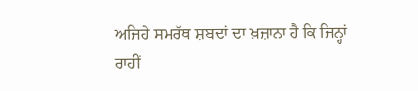ਅਜਿਹੇ ਸਮਰੱਥ ਸ਼ਬਦਾਂ ਦਾ ਖ਼ਜ਼ਾਨਾ ਹੈ ਕਿ ਜਿਨ੍ਹਾਂ ਰਾਹੀਂ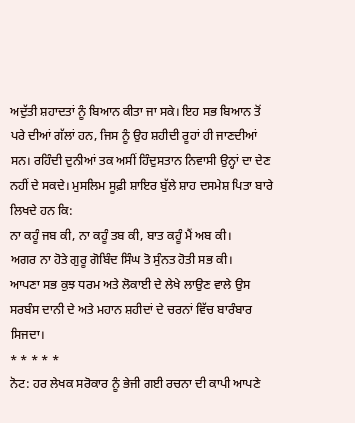ਅਦੁੱਤੀ ਸ਼ਹਾਦਤਾਂ ਨੂੰ ਬਿਆਨ ਕੀਤਾ ਜਾ ਸਕੇ। ਇਹ ਸਭ ਬਿਆਨ ਤੋਂ ਪਰੇ ਦੀਆਂ ਗੱਲਾਂ ਹਨ, ਜਿਸ ਨੂੰ ਉਹ ਸ਼ਹੀਦੀ ਰੂਹਾਂ ਹੀ ਜਾਣਦੀਆਂ ਸਨ। ਰਹਿੰਦੀ ਦੁਨੀਆਂ ਤਕ ਅਸੀਂ ਹਿੰਦੁਸਤਾਨ ਨਿਵਾਸੀ ਉਨ੍ਹਾਂ ਦਾ ਦੇਣ ਨਹੀਂ ਦੇ ਸਕਦੇ। ਮੁਸਲਿਮ ਸੂਫ਼ੀ ਸ਼ਾਇਰ ਬੁੱਲੇ ਸ਼ਾਹ ਦਸਮੇਸ਼ ਪਿਤਾ ਬਾਰੇ ਲਿਖਦੇ ਹਨ ਕਿ:
ਨਾ ਕਹੂੰ ਜਬ ਕੀ, ਨਾ ਕਹੂੰ ਤਬ ਕੀ, ਬਾਤ ਕਹੂੰ ਮੈਂ ਅਬ ਕੀ।
ਅਗਰ ਨਾ ਹੋਤੇ ਗੁਰੂ ਗੋਬਿੰਦ ਸਿੰਘ ਤੋ ਸੁੰਨਤ ਹੋਤੀ ਸਭ ਕੀ।
ਆਪਣਾ ਸਭ ਕੁਝ ਧਰਮ ਅਤੇ ਲੋਕਾਈ ਦੇ ਲੇਖੇ ਲਾਉਣ ਵਾਲੇ ਉਸ ਸਰਬੰਸ ਦਾਨੀ ਦੇ ਅਤੇ ਮਹਾਨ ਸ਼ਹੀਦਾਂ ਦੇ ਚਰਨਾਂ ਵਿੱਚ ਬਾਰੰਬਾਰ ਸਿਜਦਾ।
* * * * *
ਨੋਟ: ਹਰ ਲੇਖਕ ਸਰੋਕਾਰ ਨੂੰ ਭੇਜੀ ਗਈ ਰਚਨਾ ਦੀ ਕਾਪੀ ਆਪਣੇ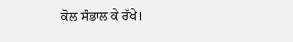ਕੋਲ ਸੰਭਾਲ ਕੇ ਰੱਖੇ।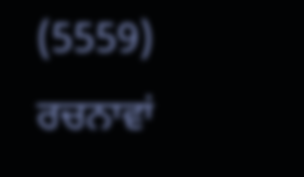(5559)
ਰਚਨਾਵਾਂ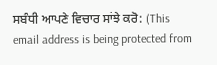ਸਬੰਧੀ ਆਪਣੇ ਵਿਚਾਰ ਸਾਂਝੇ ਕਰੋ: (This email address is being protected from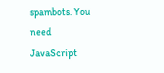spambots. You need JavaScript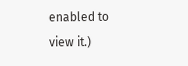enabled to view it.)